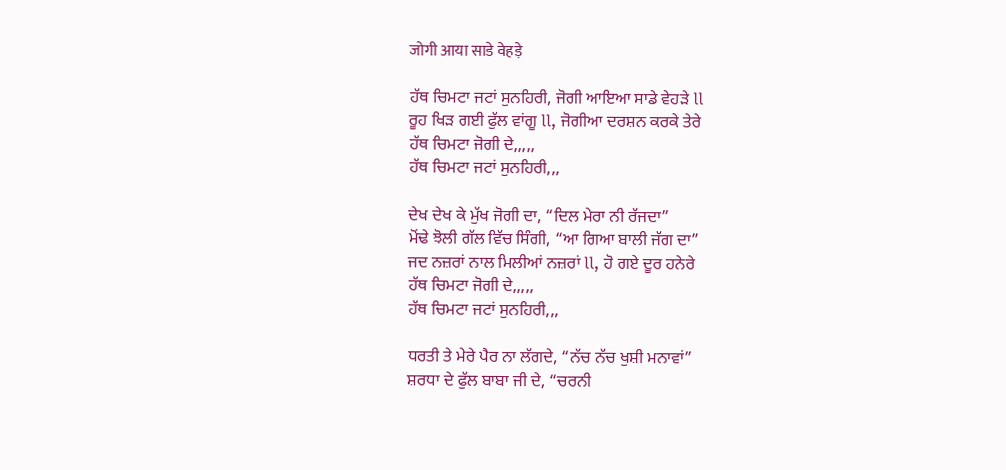जोगी आया साडे वेहड़े

ਹੱਥ ਚਿਮਟਾ ਜਟਾਂ ਸੁਨਹਿਰੀ, ਜੋਗੀ ਆਇਆ ਸਾਡੇ ਵੇਹੜੇ ll
ਰੂਹ ਖਿੜ ਗਈ ਫੁੱਲ ਵਾਂਗੂ ll, ਜੋਗੀਆ ਦਰਸ਼ਨ ਕਰਕੇ ਤੇਰੇ
ਹੱਥ ਚਿਮਟਾ ਜੋਗੀ ਦੇ,,,,,
ਹੱਥ ਚਿਮਟਾ ਜਟਾਂ ਸੁਨਹਿਰੀ,,,

ਦੇਖ ਦੇਖ ਕੇ ਮੁੱਖ ਜੋਗੀ ਦਾ, “ਦਿਲ ਮੇਰਾ ਨੀ ਰੱਜਦਾ”
ਮੋਂਢੇ ਝੋਲੀ ਗੱਲ ਵਿੱਚ ਸਿੰਗੀ, “ਆ ਗਿਆ ਬਾਲੀ ਜੱਗ ਦਾ”
ਜਦ ਨਜ਼ਰਾਂ ਨਾਲ ਮਿਲੀਆਂ ਨਜ਼ਰਾਂ ll, ਹੋ ਗਏ ਦੂਰ ਹਨੇਰੇ
ਹੱਥ ਚਿਮਟਾ ਜੋਗੀ ਦੇ,,,,,
ਹੱਥ ਚਿਮਟਾ ਜਟਾਂ ਸੁਨਹਿਰੀ,,,

ਧਰਤੀ ਤੇ ਮੇਰੇ ਪੈਰ ਨਾ ਲੱਗਦੇ, “ਨੱਚ ਨੱਚ ਖੁਸ਼ੀ ਮਨਾਵਾਂ”
ਸ਼ਰਧਾ ਦੇ ਫੁੱਲ ਬਾਬਾ ਜੀ ਦੇ, “ਚਰਨੀ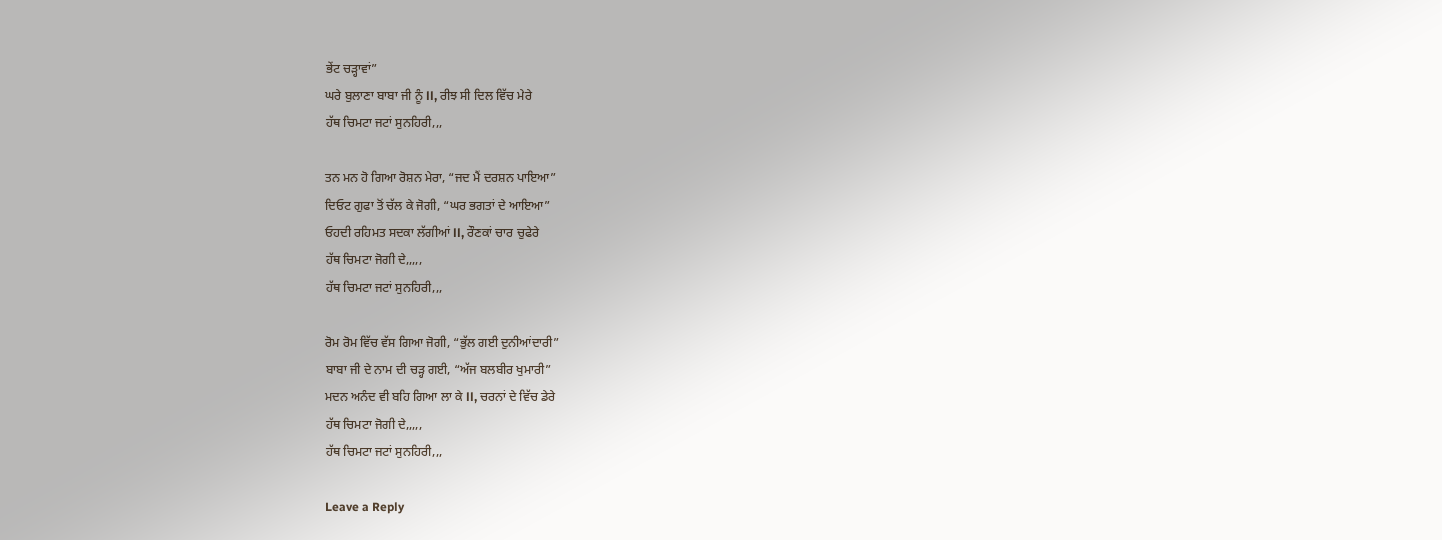ਭੇਂਟ ਚੜ੍ਹਾਵਾਂ”
ਘਰੇ ਬੁਲਾਣਾ ਬਾਬਾ ਜੀ ਨੂੰ ll, ਰੀਝ ਸੀ ਦਿਲ ਵਿੱਚ ਮੇਰੇ
ਹੱਥ ਚਿਮਟਾ ਜਟਾਂ ਸੁਨਹਿਰੀ,,,

ਤਨ ਮਨ ਹੋ ਗਿਆ ਰੋਸ਼ਨ ਮੇਰਾ, “ਜਦ ਮੈਂ ਦਰਸ਼ਨ ਪਾਇਆ”
ਦਿਓਟ ਗੁਫਾ ਤੋਂ ਚੱਲ ਕੇ ਜੋਗੀ, “ਘਰ ਭਗਤਾਂ ਦੇ ਆਇਆ”
ਓਹਦੀ ਰਹਿਮਤ ਸਦਕਾ ਲੱਗੀਆਂ ll, ਰੌਣਕਾਂ ਚਾਰ ਚੁਫੇਰੇ
ਹੱਥ ਚਿਮਟਾ ਜੋਗੀ ਦੇ,,,,,
ਹੱਥ ਚਿਮਟਾ ਜਟਾਂ ਸੁਨਹਿਰੀ,,,

ਰੋਮ ਰੋਮ ਵਿੱਚ ਵੱਸ ਗਿਆ ਜੋਗੀ, “ਭੁੱਲ ਗਈ ਦੁਨੀਆਂਦਾਰੀ”
ਬਾਬਾ ਜੀ ਦੇ ਨਾਮ ਦੀ ਚੜ੍ਹ ਗਈ, “ਅੱਜ ਬਲਬੀਰ ਖੁਮਾਰੀ”
ਮਦਨ ਅਨੰਦ ਵੀ ਬਹਿ ਗਿਆ ਲਾ ਕੇ ll, ਚਰਨਾਂ ਦੇ ਵਿੱਚ ਡੇਰੇ
ਹੱਥ ਚਿਮਟਾ ਜੋਗੀ ਦੇ,,,,,
ਹੱਥ ਚਿਮਟਾ ਜਟਾਂ ਸੁਨਹਿਰੀ,,,

Leave a Reply